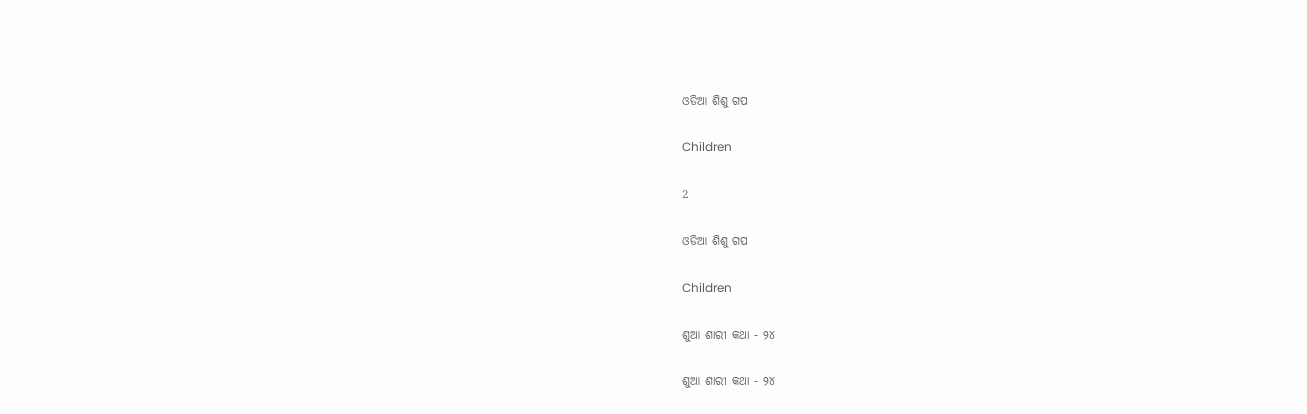ଓଡିଆ ଶିଶୁ ଗପ

Children

2

ଓଡିଆ ଶିଶୁ ଗପ

Children

ଶୁଆ ଶାରୀ କଥା - ୨୪

ଶୁଆ ଶାରୀ କଥା - ୨୪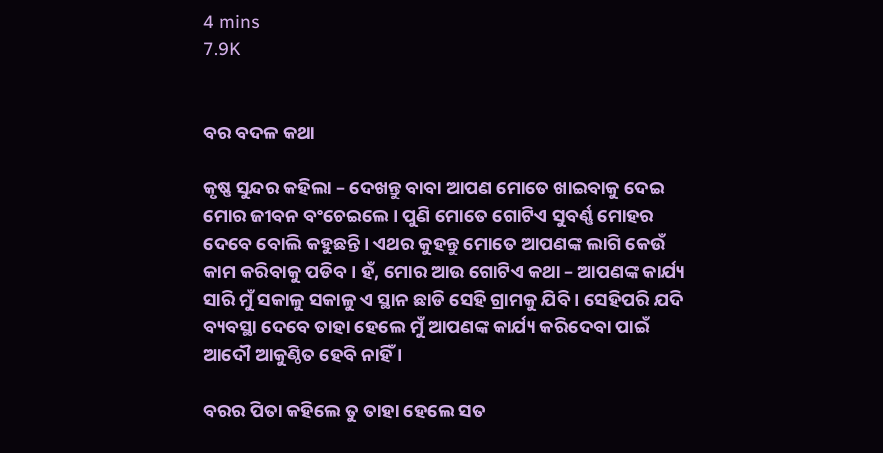4 mins
7.9K


ବର ବଦଳ କଥା

କୃଷ୍ଣ ସୁନ୍ଦର କହିଲା – ଦେଖନ୍ତୁ ବାବା ଆପଣ ମୋତେ ଖାଇବାକୁ ଦେଇ ମୋର ଜୀବନ ବଂଚେଇଲେ । ପୁଣି ମୋତେ ଗୋଟିଏ ସୁବର୍ଣ୍ଣ ମୋହର ଦେବେ ବୋଲି କହୁଛନ୍ତି । ଏଥର କୁହନ୍ତୁ ମୋତେ ଆପଣଙ୍କ ଲାଗି କେଉଁ କାମ କରିବାକୁ ପଡିବ । ହଁ, ମୋର ଆଉ ଗୋଟିଏ କଥା – ଆପଣଙ୍କ କାର୍ଯ୍ୟ ସାରି ମୁଁ ସକାଳୁ ସକାଳୁ ଏ ସ୍ଥାନ ଛାଡି ସେହି ଗ୍ରାମକୁ ଯିବି । ସେହିପରି ଯଦି ବ୍ୟବସ୍ଥା ଦେବେ ତାହା ହେଲେ ମୁଁ ଆପଣଙ୍କ କାର୍ଯ୍ୟ କରିଦେବା ପାଇଁ ଆଦୌ ଆକୁଣ୍ଠିତ ହେବି ନାହିଁ ।

ବରର ପିତା କହିଲେ ତୁ ତାହା ହେଲେ ସତ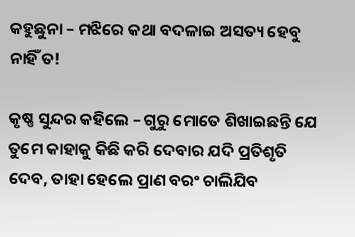କହୁଛୁନା – ମଝିରେ କଥା ବଦଳାଇ ଅସତ୍ୟ ହେବୁ ନାହିଁ ତ!

କୃଷ୍ଣ ସୁନ୍ଦର କହିଲେ – ଗୁରୁ ମୋତେ ଶିଖାଇଛନ୍ତି ଯେ ତୁମେ କାହାକୁ କିଛି କରି ଦେବାର ଯଦି ପ୍ରତିଶୃତି ଦେବ, ତାହା ହେଲେ ପ୍ରାଣ ବରଂ ଚାଲିଯିବ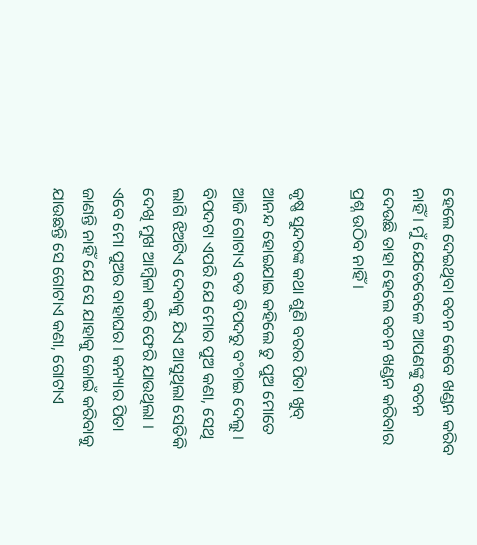ହେଲେ ଦେଇଥିବା ବଚନ କେବେ ଖଣ୍ଡନ କରିବ ନାହିଁ । ମୁଁ ଯେତେବେଳେ ଆପଣଙ୍କୁ ବଚନ ଦେଉଛି ତାହା ହେଲେ ବଚନ ଖଣ୍ଡନ କରିବାର ପ୍ରଶ୍ନ ଉଠିବ ନାହିଁ ।

କୃଷ୍ଣ ସୁନ୍ଦରଙ୍କ କଥା ଶୁଣି ବରର ପିତା ଖୁବ୍ ଆନନ୍ଦ ହୋଇଯାଇ କହିଲେ ତୁ ପୁଅ ମୋତେ ଆଜି ଗୋଟାଏ ବଡ ବିପଦରୁ ବଂଚାଇ ଦେଲୁ । ବିପଦଟା ଏପରି ଯେ ମୋର ପୁଅ କଣା, ସେଥି ଲାଗି ଝିଅଟିଏ ଦେବାକୁ ଯିଏ ଆସୁଥିଲା ସେତିକି ଦେଖି ମୁଖ ଆମ୍ବିଳା କରି ଫେରି ଯାଉଥିଲା । ଏବେ ମୋ ପୁଅର ବାହାଘର । କନ୍ୟାର ପିତା ଜାଣନ୍ତି ନାହିଁ ଯେ ସେ ଯାହାକୁ ଜୋଇଁ କରିବାକୁ ଯାଉଛନ୍ତି ସେ ଗୋଟାଏ କଣା, ଗୋଟାଏ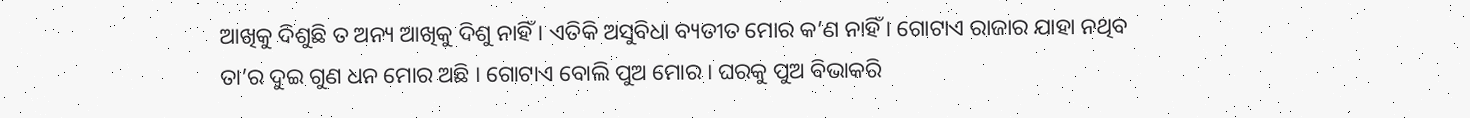ଆଖିକୁ ଦିଶୁଛି ତ ଅନ୍ୟ ଆଖିକୁ ଦିଶୁ ନାହିଁ । ଏତିକି ଅସୁବିଧା ବ୍ୟତୀତ ମୋର କ’ଣ ନାହିଁ । ଗୋଟାଏ ରାଜାର ଯାହା ନଥିବ ତା’ର ଦୁଇ ଗୁଣ ଧନ ମୋର ଅଛି । ଗୋଟାଏ ବୋଲି ପୁଅ ମୋର । ଘରକୁ ପୁଅ ବିଭାକରି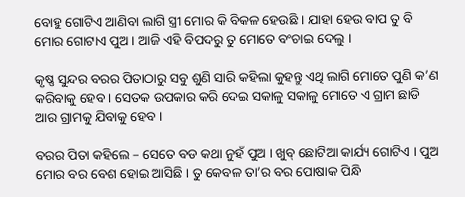ବୋହୁ ଗୋଟିଏ ଆଣିବା ଲାଗି ସ୍ତ୍ରୀ ମୋର କି ବିକଳ ହେଉଛି । ଯାହା ହେଉ ବାପ ତୁ ବି ମୋର ଗୋଟାଏ ପୁଅ । ଆଜି ଏହି ବିପଦରୁ ତୁ ମୋତେ ବଂଚାଇ ଦେଲୁ ।

କୃଷ୍ଣ ସୁନ୍ଦର ବରର ପିତାଠାରୁ ସବୁ ଶୁଣି ସାରି କହିଲା କୁହନ୍ତୁ ଏଥି ଲାଗି ମୋତେ ପୁଣି କ’ଣ କରିବାକୁ ହେବ । ସେତକ ଉପକାର କରି ଦେଇ ସକାଳୁ ସକାଳୁ ମୋତେ ଏ ଗ୍ରାମ ଛାଡି ଆର ଗ୍ରାମକୁ ଯିବାକୁ ହେବ ।

ବରର ପିତା କହିଲେ – ସେତେ ବଡ କଥା ନୁହଁ ପୁଅ । ଖୁବ୍ ଛୋଟିଆ କାର୍ଯ୍ୟ ଗୋଟିଏ । ପୁଅ ମୋର ବର ବେଶ ହୋଇ ଆସିଛି । ତୁ କେବଳ ତା’ର ବର ପୋଷାକ ପିନ୍ଧି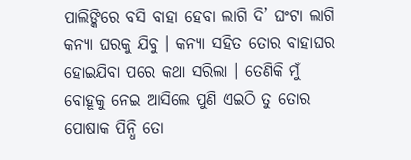ପାଲିଙ୍କିରେ ବସି ବାହା ହେବା ଲାଗି ଦି’ ଘଂଟା ଲାଗି କନ୍ୟା ଘରକୁ ଯିବୁ । କନ୍ୟା ସହିତ ତୋର ବାହାଘର ହୋଇଯିବା ପରେ କଥା ସରିଲା । ତେଣିକି ମୁଁ ବୋହୂକୁ ନେଇ ଆସିଲେ ପୁଣି ଏଇଠି ତୁ ତୋର ପୋଷାକ ପିନ୍ଧି ତୋ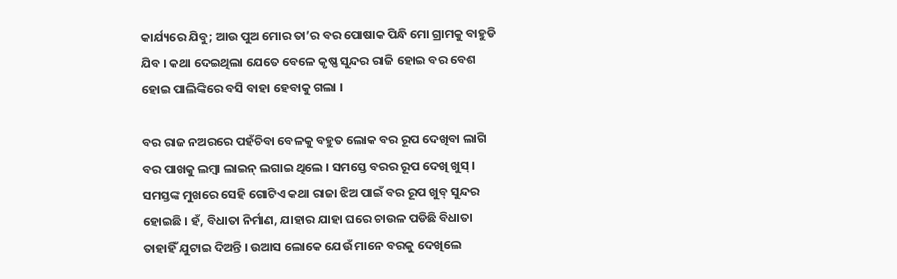କାର୍ଯ୍ୟରେ ଯିବୁ; ଆଉ ପୁଅ ମୋର ତା’ର ବର ପୋଷାକ ପିନ୍ଧି ମୋ ଗ୍ରାମକୁ ବାହୁଡି ଯିବ । କଥା ଦେଇଥିଲା ଯେତେ ବେଳେ କୃଷ୍ଣ ସୁନ୍ଦର ରାଜି ହୋଇ ବର ବେଶ ହୋଇ ପାଲିଙ୍କିରେ ବସି ବାହା ହେବାକୁ ଗଲା ।

ବର ରାଜ ନଅରରେ ପହଁଚିବା ବେଳକୁ ବହୁତ ଲୋକ ବର ରୂପ ଦେଖିବା ଲାଗି ବର ପାଖକୁ ଲମ୍ବା ଲାଇନ୍ ଲଗାଇ ଥିଲେ । ସମସ୍ତେ ବରର ରୂପ ଦେଖି ଖୁସ୍ । ସମସ୍ତଙ୍କ ମୁଖରେ ସେହି ଗୋଟିଏ କଥା ରାଜା ଝିଅ ପାଇଁ ବର ରୂପ ଖୁବ୍ ସୁନ୍ଦର ହୋଇଛି । ହଁ, ବିଧାତା ନିର୍ମାଣ, ଯାହାର ଯାହା ଘରେ ଚାଉଳ ପଡିଛି ବିଧାତା ତାହାହିଁ ଯୁଟାଇ ଦିଅନ୍ତି । ଉଆସ ଲୋକେ ଯେଉଁ ମାନେ ବରକୁ ଦେଖିଲେ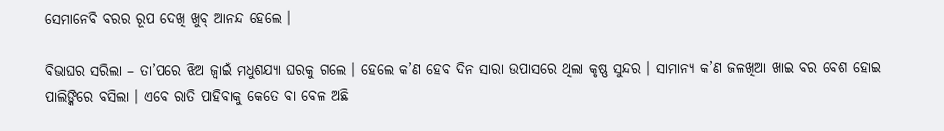ସେମାନେବି ବରର ରୂପ ଦେଖି ଖୁବ୍ ଆନନ୍ଦ ହେଲେ ।

ବିଭାଘର ସରିଲା – ତା’ପରେ ଝିଅ ଜ୍ୱାଇଁ ମଧୁଶଯ୍ୟା ଘରକୁ ଗଲେ । ହେଲେ କ’ଣ ହେବ ଦିନ ସାରା ଉପାସରେ ଥିଲା କୃଷ୍ଣ ସୁନ୍ଦର । ସାମାନ୍ୟ କ’ଣ ଜଳଖିଆ ଖାଇ ବର ବେଶ ହୋଇ ପାଲିଙ୍କିରେ ବସିଲା । ଏବେ ରାତି ପାହିବାକୁ କେତେ ବା ବେଳ ଅଛି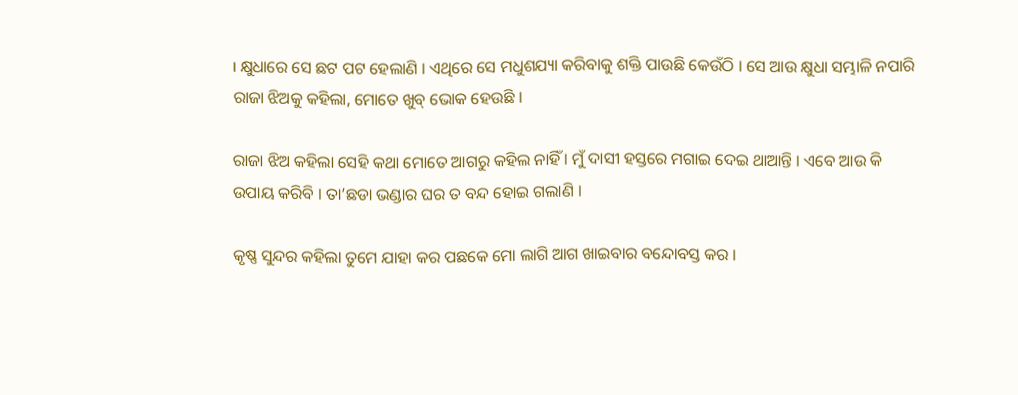। କ୍ଷୁଧାରେ ସେ ଛଟ ପଟ ହେଲାଣି । ଏଥିରେ ସେ ମଧୁଶଯ୍ୟା କରିବାକୁ ଶକ୍ତି ପାଉଛି କେଉଁଠି । ସେ ଆଉ କ୍ଷୁଧା ସମ୍ଭାଳି ନପାରି ରାଜା ଝିଅକୁ କହିଲା, ମୋତେ ଖୁବ୍ ଭୋକ ହେଉଛି ।

ରାଜା ଝିଅ କହିଲା ସେହି କଥା ମୋତେ ଆଗରୁ କହିଲ ନାହିଁ । ମୁଁ ଦାସୀ ହସ୍ତରେ ମଗାଇ ଦେଇ ଥାଆନ୍ତି । ଏବେ ଆଉ କି ଉପାୟ କରିବି । ତା’ଛଡା ଭଣ୍ଡାର ଘର ତ ବନ୍ଦ ହୋଇ ଗଲାଣି ।

କୃଷ୍ଣ ସୁନ୍ଦର କହିଲା ତୁମେ ଯାହା କର ପଛକେ ମୋ ଲାଗି ଆଗ ଖାଇବାର ବନ୍ଦୋବସ୍ତ କର ।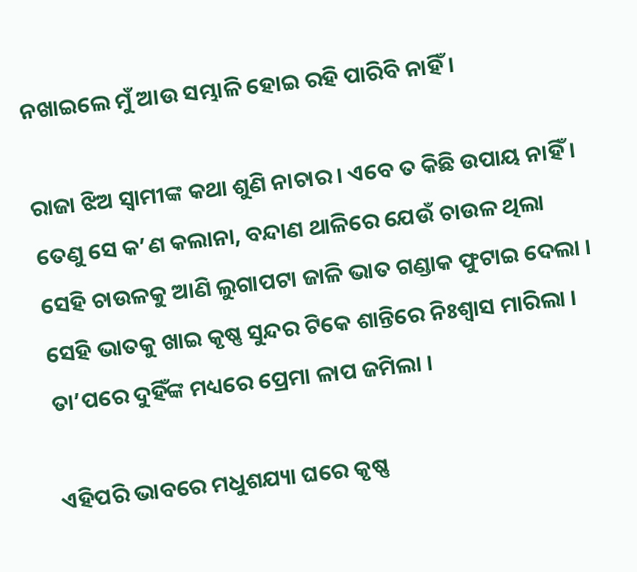ନଖାଇଲେ ମୁଁ ଆଉ ସମ୍ଭାଳି ହୋଇ ରହି ପାରିବି ନାହିଁ ।

ରାଜା ଝିଅ ସ୍ୱାମୀଙ୍କ କଥା ଶୁଣି ନାଚାର । ଏବେ ତ କିଛି ଉପାୟ ନାହିଁ । ତେଣୁ ସେ କ’ଣ କଲାନା, ବନ୍ଦାଣ ଥାଳିରେ ଯେଉଁ ଚାଉଳ ଥିଲା ସେହି ଚାଉଳକୁ ଆଣି ଲୁଗାପଟା ଜାଳି ଭାତ ଗଣ୍ଡାକ ଫୁଟାଇ ଦେଲା । ସେହି ଭାତକୁ ଖାଇ କୃଷ୍ଣ ସୁନ୍ଦର ଟିକେ ଶାନ୍ତିରେ ନିଃଶ୍ୱାସ ମାରିଲା । ତା’ପରେ ଦୁହିଁଙ୍କ ମଧ୍ୟରେ ପ୍ରେମା ଳାପ ଜମିଲା ।

ଏହିପରି ଭାବରେ ମଧୁଶଯ୍ୟା ଘରେ କୃଷ୍ଣ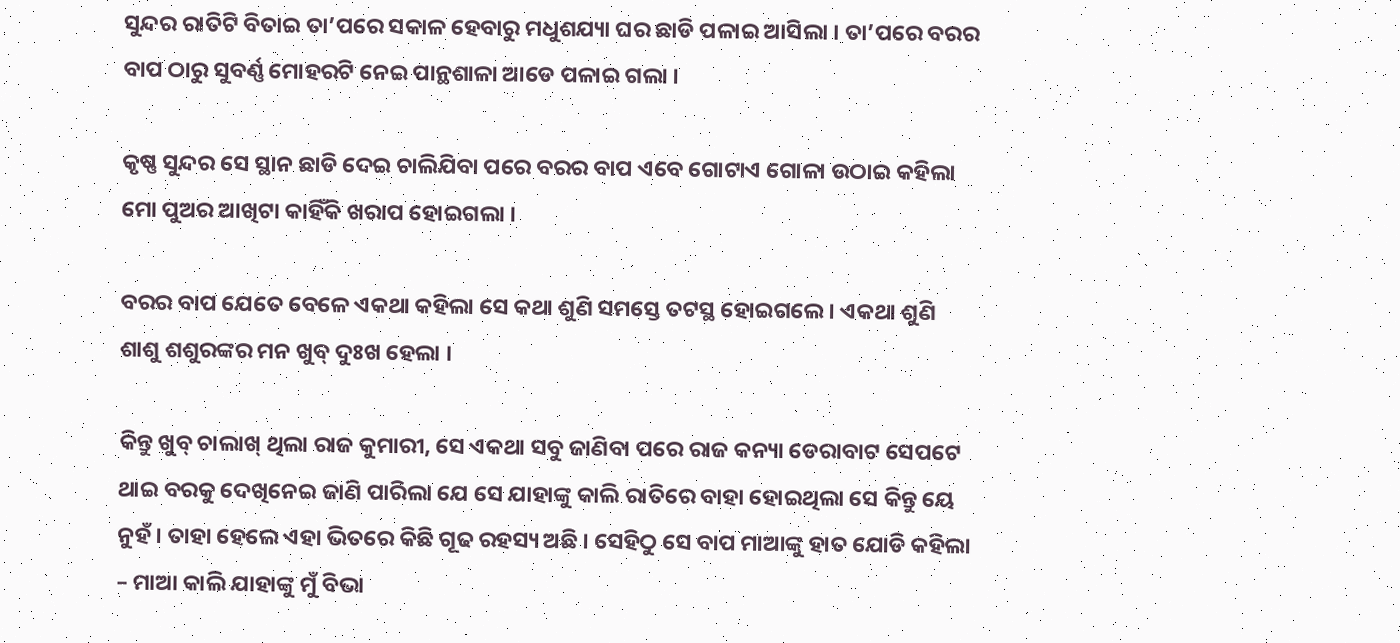ସୁନ୍ଦର ରାତିଟି ବିତାଇ ତା’ପରେ ସକାଳ ହେବାରୁ ମଧୁଶଯ୍ୟା ଘର ଛାଡି ପଳାଇ ଆସିଲା । ତା’ପରେ ବରର ବାପ ଠାରୁ ସୁବର୍ଣ୍ଣ ମୋହରଟି ନେଇ ପାନ୍ଥଶାଳା ଆଡେ ପଳାଇ ଗଲା ।

କୃଷ୍ଣ ସୁନ୍ଦର ସେ ସ୍ଥାନ ଛାଡି ଦେଇ ଚାଲିଯିବା ପରେ ବରର ବାପ ଏବେ ଗୋଟାଏ ଗୋଳା ଉଠାଇ କହିଲା ମୋ ପୁଅର ଆଖିଟା କାହିଁକି ଖରାପ ହୋଇଗଲା ।

ବରର ବାପ ଯେତେ ବେଳେ ଏକଥା କହିଲା ସେ କଥା ଶୁଣି ସମସ୍ତେ ତଟସ୍ଥ ହୋଇଗଲେ । ଏକଥା ଶୁଣି ଶାଶୁ ଶଶୁରଙ୍କର ମନ ଖୁବ୍ ଦୁଃଖ ହେଲା ।

କିନ୍ତୁ ଖୁବ୍ ଚାଲାଖ୍ ଥିଲା ରାଜ କୁମାରୀ, ସେ ଏକଥା ସବୁ ଜାଣିବା ପରେ ରାଜ କନ୍ୟା ଡେରାବାଟ ସେପଟେ ଥାଇ ବରକୁ ଦେଖିନେଇ ଜାଣି ପାରିଲା ଯେ ସେ ଯାହାଙ୍କୁ କାଲି ରାତିରେ ବାହା ହୋଇଥିଲା ସେ କିନ୍ତୁ ୟେ ନୁହଁ । ତାହା ହେଲେ ଏହା ଭିତରେ କିଛି ଗୂଢ ରହସ୍ୟ ଅଛି । ସେହିଠୁ ସେ ବାପ ମାଆଙ୍କୁ ହାତ ଯୋଡି କହିଲା – ମାଆ କାଲି ଯାହାଙ୍କୁ ମୁଁ ବିଭା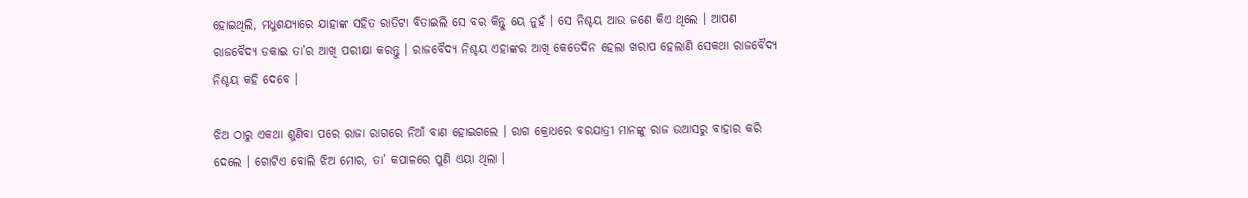ହୋଇଥିଲି, ମଧୁଶଯ୍ୟାରେ ଯାହାଙ୍କ ସହିତ ରାତିଟା ବିତାଇଲି ସେ ବର କିନ୍ତୁ ୟେ ନୁହଁ । ସେ ନିଶ୍ଚୟ ଆଉ ଜଣେ କିଏ ଥିଲେ । ଆପଣ ରାଜବୈଦ୍ୟ ଡକାଇ ତା’ର ଆଖି ପରୀକ୍ଷା କରନ୍ତୁ । ରାଜବୈଦ୍ୟ ନିଶ୍ଚୟ ଏହାଙ୍କର ଆଖି କେତେଦିନ ହେଲା ଖରାପ ହେଲାଣି ସେକଥା ରାଜବୈଦ୍ୟ ନିଶ୍ଚୟ କହି ଦେବେ ।

ଝିଅ ଠାରୁ ଏକଥା ଶୁଣିବା ପରେ ରାଜା ରାଗରେ ନିଆଁ ବାଣ ହୋଇଗଲେ । ରାଗ କ୍ରୋଧରେ ବରଯାତ୍ରୀ ମାନଙ୍କୁ ରାଜ ଉଆସରୁ ବାହାର କରି ଦେଲେ । ଗୋଟିଏ ବୋଲି ଝିଅ ମୋର, ତା’ କପାଳରେ ପୁଣି ଏୟା ଥିଲା ।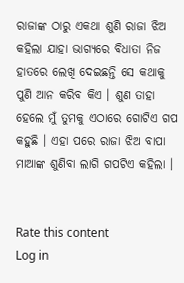ରାଜାଙ୍କ ଠାରୁ ଏକଥା ଶୁଣି ରାଜା ଝିଅ କହିଲା ଯାହା ଭାଗ୍ୟରେ ବିଧାତା ନିଜ ହାତରେ ଲେଖି ଦେଇଛନ୍ତି ସେ କଥାକୁ ପୁଣି ଆନ କରିବ କିଏ । ଶୁଣ ତାହା ହେଲେ ମୁଁ ତୁମକୁ ଏଠାରେ ଗୋଟିଏ ଗପ କହୁଛି । ଏହା ପରେ ରାଜା ଝିଅ ବାପା ମାଆଙ୍କ ଶୁଣିବା ଲାଗି ଗପଟିଏ କହିଲା ।


Rate this content
Log in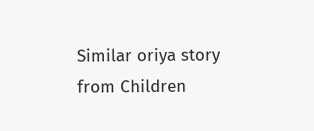Similar oriya story from Children